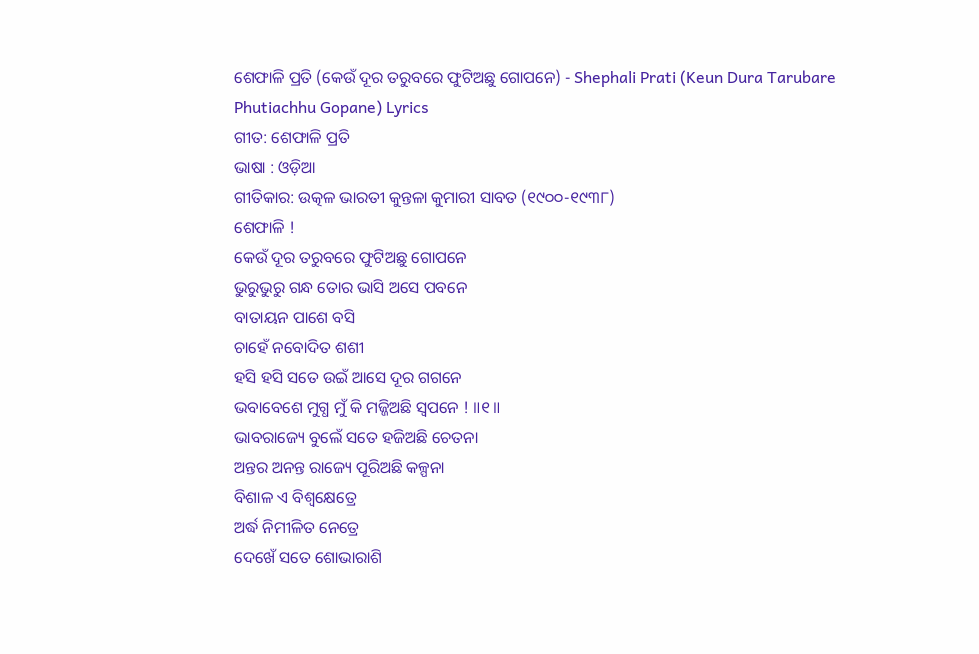ଶେଫାଳି ପ୍ରତି (କେଉଁ ଦୂର ତରୁବରେ ଫୁଟିଅଛୁ ଗୋପନେ) - Shephali Prati (Keun Dura Tarubare Phutiachhu Gopane) Lyrics
ଗୀତ: ଶେଫାଳି ପ୍ରତି
ଭାଷା : ଓଡ଼ିଆ
ଗୀତିକାର: ଉତ୍କଳ ଭାରତୀ କୁନ୍ତଳା କୁମାରୀ ସାବତ (୧୯୦୦-୧୯୩୮)
ଶେଫାଳି !
କେଉଁ ଦୂର ତରୁବରେ ଫୁଟିଅଛୁ ଗୋପନେ
ଭୁରୁଭୁରୁ ଗନ୍ଧ ତୋର ଭାସି ଅସେ ପବନେ
ବାତାୟନ ପାଶେ ବସି
ଚାହେଁ ନବୋଦିତ ଶଶୀ
ହସି ହସି ସତେ ଉଇଁ ଆସେ ଦୂର ଗଗନେ
ଭବାବେଶେ ମୁଗ୍ଧ ମୁଁ କି ମଜ୍ଜିଅଛି ସ୍ଵପନେ ! ॥୧॥
ଭାବରାଜ୍ୟେ ବୁଲେଁ ସତେ ହଜିଅଛି ଚେତନା
ଅନ୍ତର ଅନନ୍ତ ରାଜ୍ୟେ ପୂରିଅଛି କଳ୍ପନା
ବିଶାଳ ଏ ବିଶ୍ଵକ୍ଷେତ୍ରେ
ଅର୍ଦ୍ଧ ନିମୀଳିତ ନେତ୍ରେ
ଦେଖେଁ ସତେ ଶୋଭାରାଶି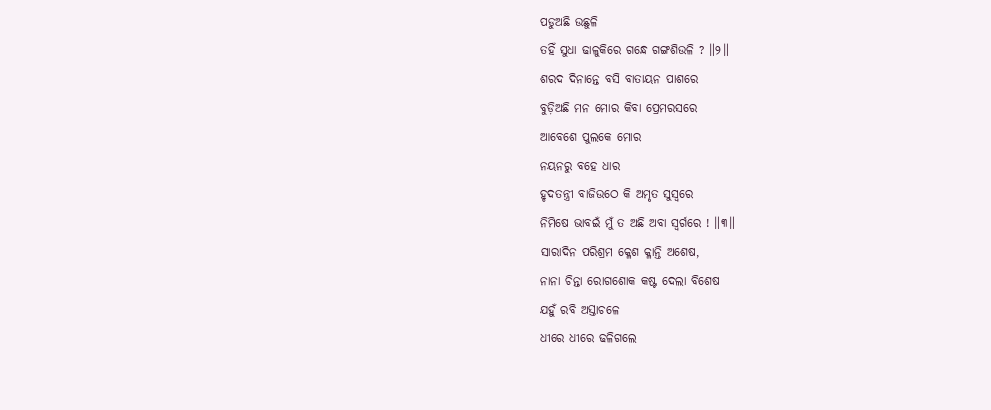ପଡୁଅଛି ଉଛୁଳି
ତହିଁ ସୁଧା ଢାଳୁକିରେ ଗନ୍ଧେ ଗଙ୍ଗଶିଉଳି ? ॥୨॥
ଶରଦ ଦିନାନ୍ତେ ବସି ବାତାୟନ ପାଶରେ
ବୁଡ଼ିଅଛି ମନ ମୋର କିବା ପ୍ରେମରସରେ
ଆବେଶେ ପୁଲକେ ମୋର
ନୟନରୁ ବହେ ଧାର
ହୃଦତନ୍ତ୍ରୀ ବାଜିଉଠେ କି ଅମୃତ ସୁସ୍ଵରେ
ନିମିଷେ ଭାବଇଁ ମୁଁ ତ ଅଛି ଅବା ସ୍ଵର୍ଗରେ ! ॥୩॥
ସାରାଦିନ ପରିଶ୍ରମ କ୍ଳେଶ କ୍ଳାନ୍ତି ଅଶେଷ,
ନାନା ଚିନ୍ତା ରୋଗଶୋକ କଷ୍ଟ ଦେଲା ବିଶେଷ
ଯହୁଁ ରବି ଅସ୍ତାଚଳେ
ଧୀରେ ଧୀରେ ଢଳିଗଲେ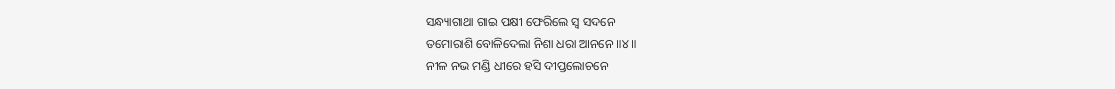ସନ୍ଧ୍ୟାଗାଥା ଗାଇ ପକ୍ଷୀ ଫେରିଲେ ସ୍ଵ ସଦନେ
ତମୋରାଶି ବୋଳିଦେଲା ନିଶା ଧରା ଆନନେ ॥୪॥
ନୀଳ ନଭ ମଣ୍ଡି ଧୀରେ ହସି ଦୀପ୍ତଲୋଚନେ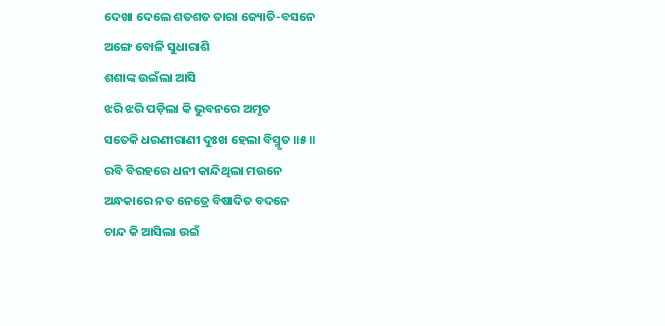ଦେଖା ଦେଲେ ଶତଶତ ତାରା ଜ୍ୟୋତି-ବସନେ
ଅଙ୍ଗେ ବୋଳି ସୁଧାରାଶି
ଶଶାଙ୍କ ଉଇଁଲା ଆସି
ଝରି ଝରି ପଡ଼ିଲା କି ଭୁବନରେ ଅମୃତ
ସତେକି ଧରଣୀରାଣୀ ଦୁଃଖ ହେଲା ବିସ୍ମୃତ ॥୫॥
ରବି ବିରହରେ ଧନୀ କାନ୍ଦିଥିଲା ମଉନେ
ଅନ୍ଧକାରେ ନତ ନେତ୍ରେ ବିଷାଦିତ ବଦନେ
ଚାନ୍ଦ କି ଆସିଲା ଉଇଁ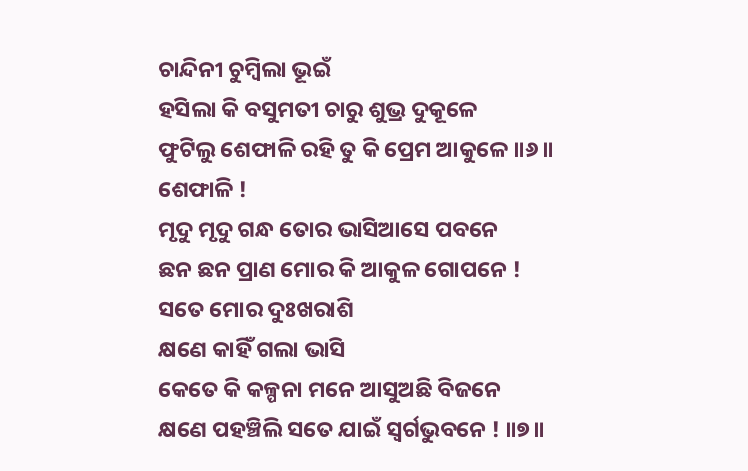ଚାନ୍ଦିନୀ ଚୁମ୍ବିଲା ଭୂଇଁ
ହସିଲା କି ବସୁମତୀ ଚାରୁ ଶୁଭ୍ର ଦୁକୂଳେ
ଫୁଟିଲୁ ଶେଫାଳି ରହି ତୁ କି ପ୍ରେମ ଆକୁଳେ ॥୬॥
ଶେଫାଳି !
ମୃଦୁ ମୃଦୁ ଗନ୍ଧ ତୋର ଭାସିଆସେ ପବନେ
ଛନ ଛନ ପ୍ରାଣ ମୋର କି ଆକୁଳ ଗୋପନେ !
ସତେ ମୋର ଦୁଃଖରାଶି
କ୍ଷଣେ କାହିଁ ଗଲା ଭାସି
କେତେ କି କଳ୍ପନା ମନେ ଆସୁଅଛି ବିଜନେ
କ୍ଷଣେ ପହଞ୍ଚିଲି ସତେ ଯାଇଁ ସ୍ଵର୍ଗଭୁବନେ ! ॥୭॥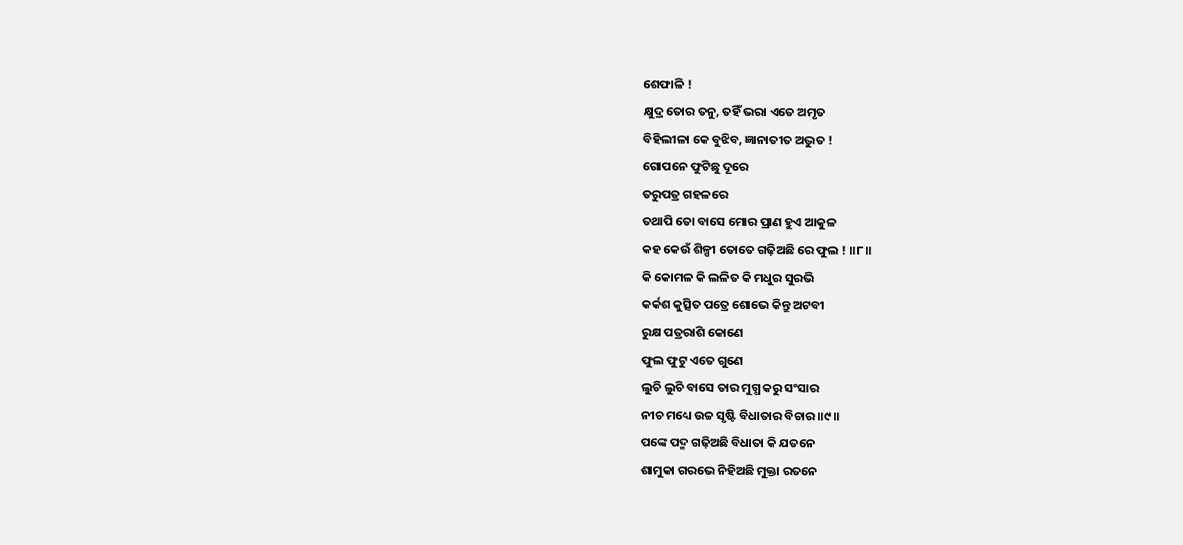ଶେଫାଳି !
କ୍ଷୁଦ୍ର ତୋର ତନୁ, ତହିଁ ଭରା ଏତେ ଅମୃତ
ବିହିଲୀଳା କେ ବୁଝିବ, ଜ୍ଞାନାତୀତ ଅଦ୍ଭୁତ !
ଗୋପନେ ଫୁଟିଛୁ ଦୂରେ
ତରୁପତ୍ର ଗହଳରେ
ତଥାପି ତୋ ବାସେ ମୋର ପ୍ରାଣ ହୁଏ ଆକୁଳ
କହ କେଉଁ ଶିଳ୍ପୀ ତୋତେ ଗଢ଼ିଅଛି ରେ ଫୁଲ ! ॥୮॥
କି କୋମଳ କି ଲଳିତ କି ମଧୁର ସୁରଭି
କର୍କଶ କୁତ୍ସିତ ପତ୍ରେ ଶୋଭେ କିନ୍ତୁ ଅଟବୀ
ରୁକ୍ଷ ପତ୍ରରାଶି କୋଣେ
ଫୁଲ ଫୁଟୁ ଏତେ ଗୁଣେ
ଲୁଚି ଲୁଚି ବାସେ ତାର ମୁଗ୍ଧ କରୁ ସଂସାର
ନୀଚ ମଧ୍ୟେ ଉଚ୍ଚ ସୃଷ୍ଟି ବିଧାତାର ବିଚାର ॥୯॥
ପଙ୍କେ ପଦ୍ମ ଗଢ଼ିଅଛି ବିଧାତା କି ଯତନେ
ଶାମୁକା ଗରଭେ ନିହିଅଛି ମୁକ୍ତା ରତନେ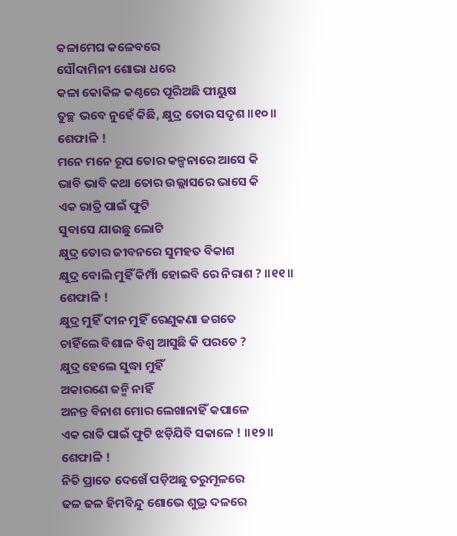କଳାମେଘ କଳେବରେ
ସୌଦାମିନୀ ଶୋଭା ଧରେ
କଳା କୋକିଳ କଣ୍ଠରେ ପୂରିଅଛି ପୀୟୁଷ
ତୁଚ୍ଛ ଭବେ ନୁହେଁ କିଛି, କ୍ଷୁଦ୍ର ତୋର ସଦୃଶ ॥୧୦॥
ଶେଫାଳି !
ମନେ ମନେ ରୂପ ତୋର କଳ୍ପନାରେ ଆସେ କି
ଭାବି ଭାବି କଥା ତୋର ଉଲ୍ଲାସରେ ଭାସେ କି
ଏକ ରାତ୍ରି ପାଇଁ ଫୁଟି
ସୁବାସେ ଯାଉଛୁ ଲୋଟି
କ୍ଷୁଦ୍ର ତୋର ଜୀବନରେ ସୁମହତ ବିକାଶ
କ୍ଷୁଦ୍ର ବୋଲି ମୁହିଁ କିମ୍ପାଁ ହୋଇବି ରେ ନିରାଶ ? ॥୧୧॥
ଶେଫାଳି !
କ୍ଷୁଦ୍ର ମୁହିଁ ଦୀନ ମୁହିଁ ରେଣୁକଣା ଜଗତେ
ଚାହିଁଲେ ବିଶାଳ ବିଶ୍ଵ ଆସୁଛି କି ପରତେ ?
କ୍ଷୁଦ୍ର ହେଲେ ସୁଦ୍ଧା ମୁହିଁ
ଅକାରଣେ ଜନ୍ମି ନାହିଁ
ଅନନ୍ତ ବିନାଶ ମୋର ଲେଖାନାହିଁ କପାଳେ
ଏକ ରାତି ପାଇଁ ଫୁଟି ଝଡ଼ିଯିବି ସକାଳେ ! ॥୧୨॥
ଶେଫାଳି !
ନିତି ପ୍ରାତେ ଦେଖେଁ ପଡ଼ିଅଛୁ ତରୁମୂଳରେ
ଢଳ ଢଳ ହିମବିନ୍ଦୁ ଶୋଭେ ଶୁଭ୍ର ଦଳରେ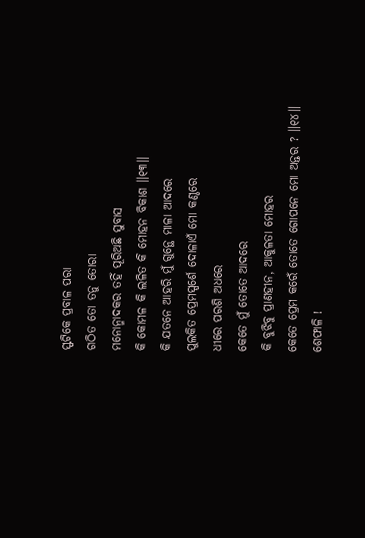ସ୍ଫଟିକେ ପ୍ରବାଳ ପରା
ଗଠିତ ତୋ ତନୁ ତୋରା
ମନୋନ୍ମାଦକର ତହିଁ ପୂରିଅଛି ସୁବାସ
କି କୋମଳ କି ଲଳିତ କି ମୋହନ ବିକାଶ ॥୧୩॥
କି ଯତନେ ଆହରି ମୁଁ ଗୁନ୍ଥେ ମାଳା ଆଦରେ
ପୁଲକିତ ପ୍ରେମସ୍ପର୍ଶେ ଦୋଳାଏଁ ମୋ କଣ୍ଠରେ
ଧୀରେ ପରଶି ଅଧରେ
କେତେ ମୁଁ ତୋତେ ଆଦରେ
କି ବୁଝିବୁ ପ୍ରାଣହୀନ, ଆକୁଳତା ମୋହର
କେତେ ପ୍ରେମ କରେଁ ତୋତେ ଗୋପନେ ମୋ ଅନ୍ତର ? ॥୧୪॥
ଶେଫାଳି !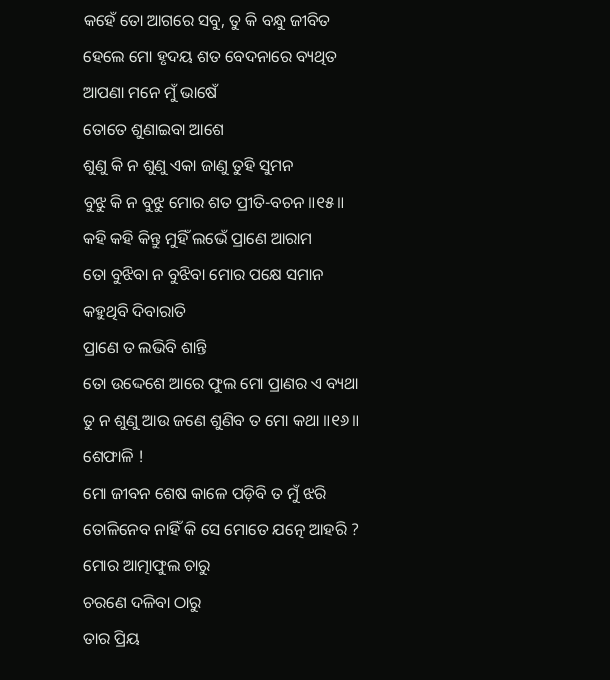କହେଁ ତୋ ଆଗରେ ସବୁ, ତୁ କି ବନ୍ଧୁ ଜୀବିତ
ହେଲେ ମୋ ହୃଦୟ ଶତ ବେଦନାରେ ବ୍ୟଥିତ
ଆପଣା ମନେ ମୁଁ ଭାଷେଁ
ତୋତେ ଶୁଣାଇବା ଆଶେ
ଶୁଣୁ କି ନ ଶୁଣୁ ଏକା ଜାଣୁ ତୁହି ସୁମନ
ବୁଝୁ କି ନ ବୁଝୁ ମୋର ଶତ ପ୍ରୀତି-ବଚନ ॥୧୫॥
କହି କହି କିନ୍ତୁ ମୁହିଁ ଲଭେଁ ପ୍ରାଣେ ଆରାମ
ତୋ ବୁଝିବା ନ ବୁଝିବା ମୋର ପକ୍ଷେ ସମାନ
କହୁଥିବି ଦିବାରାତି
ପ୍ରାଣେ ତ ଲଭିବି ଶାନ୍ତି
ତୋ ଉଦ୍ଦେଶେ ଆରେ ଫୁଲ ମୋ ପ୍ରାଣର ଏ ବ୍ୟଥା
ତୁ ନ ଶୁଣୁ ଆଉ ଜଣେ ଶୁଣିବ ତ ମୋ କଥା ॥୧୬॥
ଶେଫାଳି !
ମୋ ଜୀବନ ଶେଷ କାଳେ ପଡ଼ିବି ତ ମୁଁ ଝରି
ତୋଳିନେବ ନାହିଁ କି ସେ ମୋତେ ଯତ୍ନେ ଆହରି ?
ମୋର ଆତ୍ମାଫୁଲ ଚାରୁ
ଚରଣେ ଦଳିବା ଠାରୁ
ତାର ପ୍ରିୟ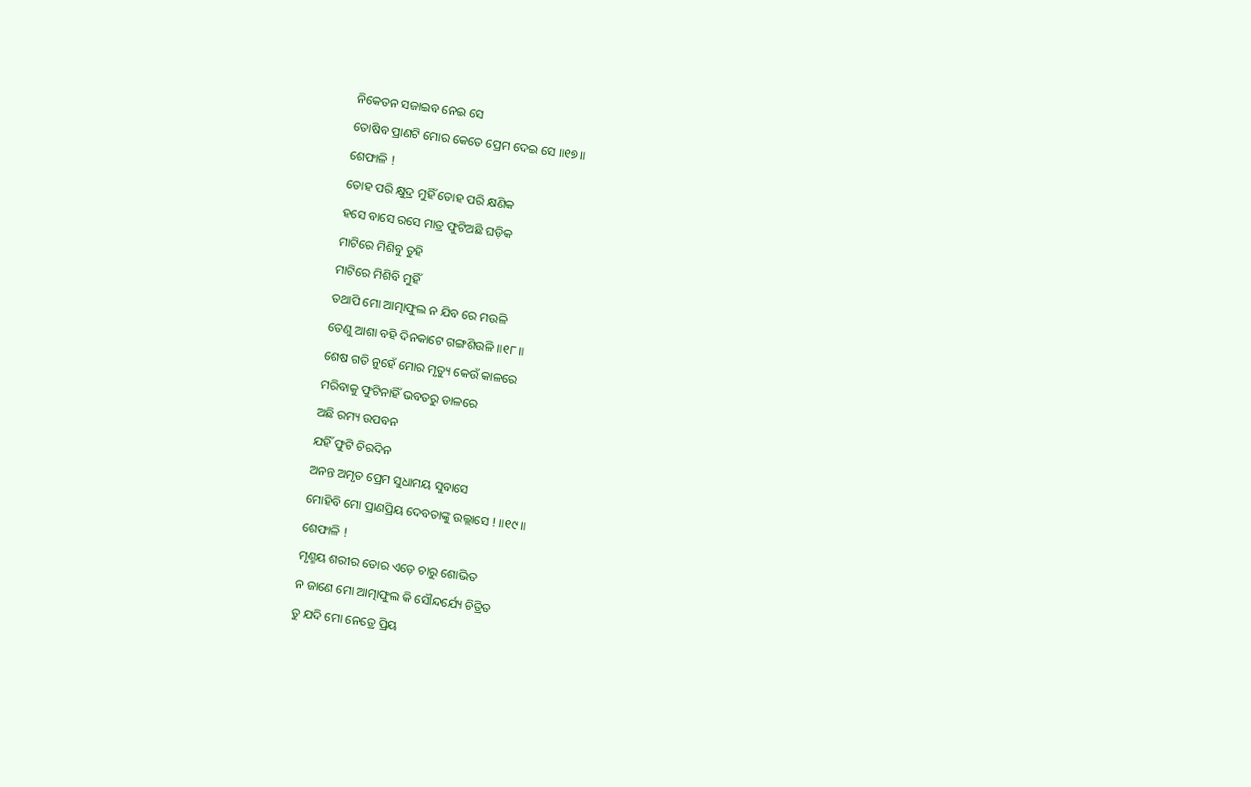ନିକେତନ ସଜାଇବ ନେଇ ସେ
ତୋଷିବ ପ୍ରାଣଟି ମୋର କେତେ ପ୍ରେମ ଦେଇ ସେ ॥୧୭॥
ଶେଫାଳି !
ତୋହ ପରି କ୍ଷୁଦ୍ର ମୁହିଁ ତୋହ ପରି କ୍ଷଣିକ
ହସେ ବାସେ ରସେ ମାତ୍ର ଫୁଟିଅଛି ଘଡ଼ିକ
ମାଟିରେ ମିଶିବୁ ତୁହି
ମାଟିରେ ମିଶିବି ମୁହିଁ
ତଥାପି ମୋ ଆତ୍ମାଫୁଲ ନ ଯିବ ରେ ମଉଳି
ତେଣୁ ଆଶା ବହି ଦିନକାଟେ ଗଙ୍ଗଶିଉଳି ॥୧୮॥
ଶେଷ ଗତି ନୁହେଁ ମୋର ମୃତ୍ୟୁ କେଉଁ କାଳରେ
ମରିବାକୁ ଫୁଟିନାହିଁ ଭବତରୁ ଡାଳରେ
ଅଛି ରମ୍ୟ ଉପବନ
ଯହିଁ ଫୁଟି ଚିରଦିନ
ଅନନ୍ତ ଅମୃତ ପ୍ରେମ ସୁଧାମୟ ସୁବାସେ
ମୋହିବି ମୋ ପ୍ରାଣପ୍ରିୟ ଦେବତାଙ୍କୁ ଉଲ୍ଲାସେ ! ॥୧୯॥
ଶେଫାଳି !
ମୃଣ୍ମୟ ଶରୀର ତୋର ଏଡ଼େ ଚାରୁ ଶୋଭିତ
ନ ଜାଣେ ମୋ ଆତ୍ମାଫୁଲ କି ସୌନ୍ଦର୍ଯ୍ୟେ ଚିତ୍ରିତ
ତୁ ଯଦି ମୋ ନେତ୍ରେ ପ୍ରିୟ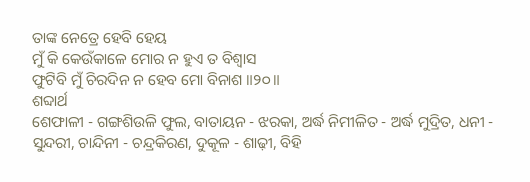ତାଙ୍କ ନେତ୍ରେ ହେବି ହେୟ
ମୁଁ କି କେଉଁକାଳେ ମୋର ନ ହୁଏ ତ ବିଶ୍ଵାସ
ଫୁଟିବି ମୁଁ ଚିରଦିନ ନ ହେବ ମୋ ବିନାଶ ॥୨୦॥
ଶବ୍ଦାର୍ଥ
ଶେଫାଳୀ - ଗଙ୍ଗଶିଉଳି ଫୁଲ, ବାତାୟନ - ଝରକା, ଅର୍ଦ୍ଧ ନିମୀଳିତ - ଅର୍ଦ୍ଧ ମୁଦ୍ରିତ, ଧନୀ - ସୁନ୍ଦରୀ, ଚାନ୍ଦିନୀ - ଚନ୍ଦ୍ରକିରଣ, ଦୁକୂଳ - ଶାଢ଼ୀ, ବିହି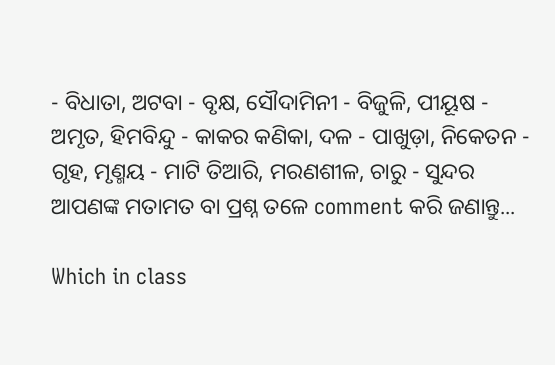- ବିଧାତା, ଅଟବା - ବୃକ୍ଷ, ସୌଦାମିନୀ - ବିଜୁଳି, ପୀୟୂଷ - ଅମୃତ, ହିମବିନ୍ଦୁ - କାକର କଣିକା, ଦଳ - ପାଖୁଡ଼ା, ନିକେତନ - ଗୃହ, ମୃଣ୍ମୟ - ମାଟି ତିଆରି, ମରଣଶୀଳ, ଚାରୁ - ସୁନ୍ଦର
ଆପଣଙ୍କ ମତାମତ ବା ପ୍ରଶ୍ନ ତଳେ comment କରି ଜଣାନ୍ତୁ...

Which in class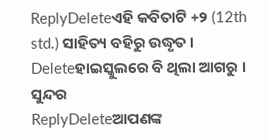ReplyDeleteଏହି କବିତାଟି +୨ (12th std.) ସାହିତ୍ୟ ବହିରୁ ଉଦ୍ଧୃତ ।
Deleteହାଇସ୍କୁଲରେ ବି ଥିଲା ଆଗରୁ ।
ସୁନ୍ଦର
ReplyDeleteଆପଣଙ୍କ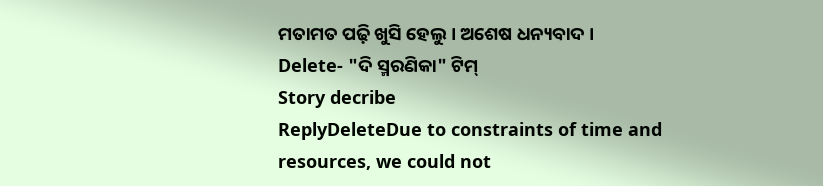ମତାମତ ପଢ଼ି ଖୁସି ହେଲୁ । ଅଶେଷ ଧନ୍ୟବାଦ ।
Delete- "ଦି ସ୍ମରଣିକା" ଟିମ୍
Story decribe
ReplyDeleteDue to constraints of time and resources, we could not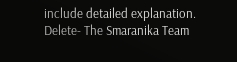include detailed explanation.
Delete- The Smaranika Team